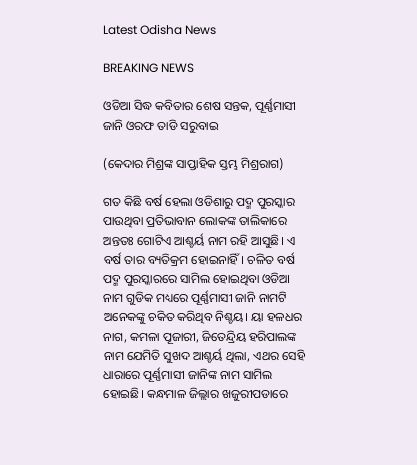Latest Odisha News

BREAKING NEWS

ଓଡିଆ ସିଦ୍ଧ କବିତାର ଶେଷ ସନ୍ତକ, ପୂର୍ଣ୍ଣମାସୀ ଜାନି ଓରଫ ତାଡି ସରୁବାଇ

(କେଦାର ମିଶ୍ରଙ୍କ ସାପ୍ତାହିକ ସ୍ତମ୍ଭ ମିଶ୍ରରାଗ)

ଗତ କିଛି ବର୍ଷ ହେଲା ଓଡିଶାରୁ ପଦ୍ମ ପୁରସ୍କାର ପାଉଥିବା ପ୍ରତିଭାବାନ ଲୋକଙ୍କ ତାଲିକାରେ ଅନ୍ତତଃ ଗୋଟିଏ ଆଶ୍ଚର୍ୟ ନାମ ରହି ଆସୁଛି। ଏ ବର୍ଷ ତାର ବ୍ୟତିକ୍ରମ ହୋଇନାହିଁ। ଚଳିତ ବର୍ଷ ପଦ୍ମ ପୁରସ୍କାରରେ ସାମିଲ ହୋଇଥିବା ଓଡିଆ ନାମ ଗୁଡିକ ମଧ୍ୟରେ ପୂର୍ଣ୍ଣମାସୀ ଜାନି ନାମଟି ଅନେକଙ୍କୁ ଚକିତ କରିଥିବ ନିଶ୍ଚୟ। ୟା ହଳଧର ନାଗ, କମଳା ପୂଜାରୀ, ଜିତେନ୍ଦ୍ରିୟ ହରିପାଲଙ୍କ ନାମ ଯେମିତି ସୁଖଦ ଆଶ୍ଚର୍ୟ ଥିଲା, ଏଥର ସେହି ଧାରାରେ ପୂର୍ଣ୍ଣମାସୀ ଜାନିଙ୍କ ନାମ ସାମିଲ ହୋଇଛି। କନ୍ଧମାଳ ଜିଲ୍ଲାର ଖଜୁରୀପଡାରେ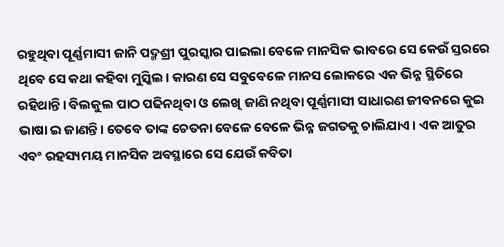ରହୁଥିବା ପୂର୍ଣ୍ଣମାସୀ ଜାନି ପଦ୍ମଶ୍ରୀ ପୁରସ୍କାର ପାଇଲା ବେଳେ ମାନସିକ ଭାବରେ ସେ କେଉଁ ସ୍ତରରେ ଥିବେ ସେ କଥା କହିବା ମୁସ୍କିଲ। କାରଣ ସେ ସବୁବେଳେ ମାନସ ଲୋକରେ ଏକ ଭିନ୍ନ ସ୍ଥିତିରେ ରହିଥାନ୍ତି। ବିଲକୁଲ ପାଠ ପଢିନଥିବା ଓ ଲେଖି ଜାଣି ନଥିବା ପୂର୍ଣ୍ଣମାସୀ ସାଧାରଣ ଜୀବନରେ କୁଇ ଭାଷା ଇ ଜାଣନ୍ତି। ତେବେ ତାଙ୍କ ଚେତନା ବେଳେ ବେଳେ ଭିନ୍ନ ଜଗତକୁ ଚାଲିଯାଏ। ଏକ ଆତୁର ଏବଂ ରହସ୍ୟମୟ ମାନସିକ ଅବସ୍ଥାରେ ସେ ଯେଉଁ କବିତା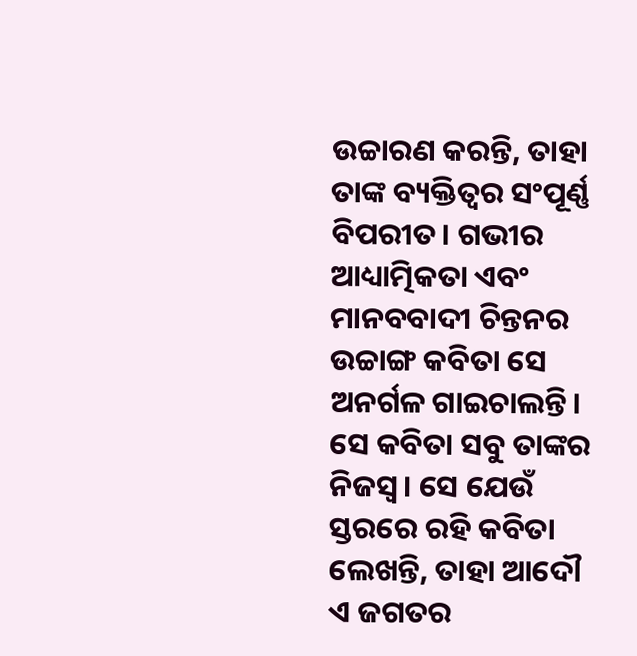ଉଚ୍ଚାରଣ କରନ୍ତି, ତାହା ତାଙ୍କ ବ୍ୟକ୍ତିତ୍ବର ସଂପୂର୍ଣ୍ଣ ବିପରୀତ। ଗଭୀର ଆଧ୍ୟାତ୍ମିକତା ଏବଂ ମାନବବାଦୀ ଚିନ୍ତନର ଉଚ୍ଚାଙ୍ଗ କବିତା ସେ ଅନର୍ଗଳ ଗାଇଚାଲନ୍ତି। ସେ କବିତା ସବୁ ତାଙ୍କର ନିଜସ୍ଵ। ସେ ଯେଉଁ ସ୍ତରରେ ରହି କବିତା ଲେଖନ୍ତି, ତାହା ଆଦୌ ଏ ଜଗତର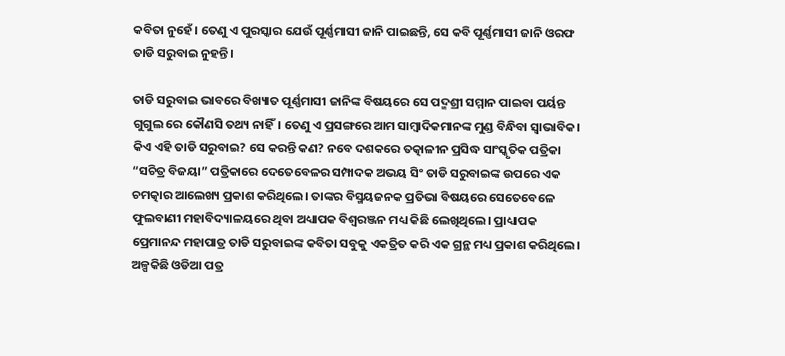କବିତା ନୁହେଁ। ତେଣୁ ଏ ପୁରସ୍କାର ଯେଉଁ ପୂର୍ଣ୍ଣମାସୀ ଜାନି ପାଇଛନ୍ତି, ସେ କବି ପୂର୍ଣ୍ଣମାସୀ ଜାନି ଓରଫ ତାଡି ସରୁବାଇ ନୁହନ୍ତି।

ତାଡି ସରୁବାଇ ଭାବରେ ବିଖ୍ୟାତ ପୂର୍ଣ୍ଣମାସୀ ଜାନିଙ୍କ ବିଷୟରେ ସେ ପଦ୍ମଶ୍ରୀ ସମ୍ମାନ ପାଇବା ପର୍ୟନ୍ତ ଗୁଗୁଲ ରେ କୌଣସି ତଥ୍ୟ ନାହିଁ। ତେଣୁ ଏ ପ୍ରସଙ୍ଗରେ ଆମ ସାମ୍ବାଦିକମାନଙ୍କ ମୁଣ୍ଡ ବିନ୍ଧିବା ସ୍ଵାଭାବିକ। କିଏ ଏହି ତାଡି ସରୁବାଇ? ସେ କରନ୍ତି କଣ? ନବେ ଦଶକରେ ତତ୍କାଳୀନ ପ୍ରସିଦ୍ଧ ସାଂସ୍କୃତିକ ପତ୍ରିକା “ସଚିତ୍ର ବିଜୟା” ପତ୍ରିକାରେ ଦେତେବେଳର ସମ୍ପାଦକ ଅଭୟ ସିଂ ତାଡି ସରୁବାଇଙ୍କ ଉପରେ ଏକ ଚମତ୍କାର ଆଲେଖ୍ୟ ପ୍ରକାଶ କରିଥିଲେ। ତାଙ୍କର ବିସ୍ମୟଜନକ ପ୍ରତିଭା ବିଷୟରେ ସେତେବେଳେ ଫୁଲବାଣୀ ମହାବିଦ୍ୟାଳୟରେ ଥିବା ଅଧ୍ୟାପକ ବିଶ୍ଵରଞ୍ଜନ ମଧ୍ୟ କିଛି ଲେଖିଥିଲେ। ପ୍ରାଧ୍ୟାପକ ପ୍ରେମାନନ୍ଦ ମହାପାତ୍ର ତାଡି ସରୁବାଇଙ୍କ କବିତା ସବୁକୁ ଏକତ୍ରିତ କରି ଏକ ଗ୍ରନ୍ଥ ମଧ୍ୟ ପ୍ରକାଶ କରିଥିଲେ। ଅଳ୍ପକିଛି ଓଡିଆ ପତ୍ର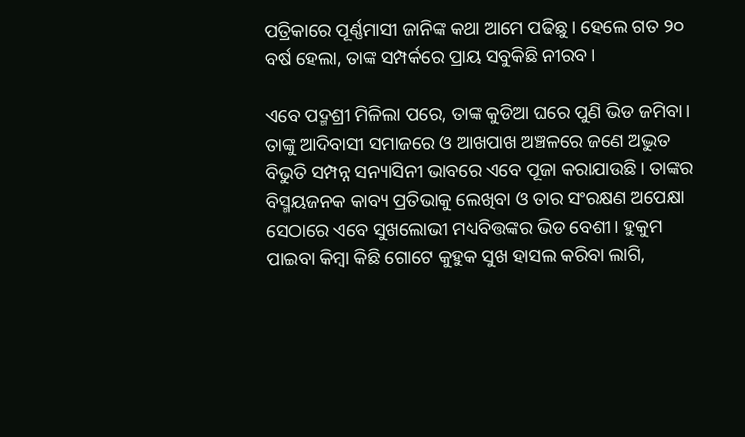ପତ୍ରିକାରେ ପୂର୍ଣ୍ଣମାସୀ ଜାନିଙ୍କ କଥା ଆମେ ପଢିଛୁ। ହେଲେ ଗତ ୨୦ ବର୍ଷ ହେଲା, ତାଙ୍କ ସମ୍ପର୍କରେ ପ୍ରାୟ ସବୁକିଛି ନୀରବ।

ଏବେ ପଦ୍ମଶ୍ରୀ ମିଳିଲା ପରେ, ତାଙ୍କ କୁଡିଆ ଘରେ ପୁଣି ଭିଡ ଜମିବା। ତାଙ୍କୁ ଆଦିବାସୀ ସମାଜରେ ଓ ଆଖପାଖ ଅଞ୍ଚଳରେ ଜଣେ ଅଦ୍ଭୁତ ବିଭୁତି ସମ୍ପନ୍ନ ସନ୍ୟାସିନୀ ଭାବରେ ଏବେ ପୂଜା କରାଯାଉଛି। ତାଙ୍କର ବିସ୍ମୟଜନକ କାବ୍ୟ ପ୍ରତିଭାକୁ ଲେଖିବା ଓ ତାର ସଂରକ୍ଷଣ ଅପେକ୍ଷା ସେଠାରେ ଏବେ ସୁଖଲୋଭୀ ମଧ୍ୟବିତ୍ତଙ୍କର ଭିଡ ବେଶୀ। ହୁକୁମ ପାଇବା କିମ୍ବା କିଛି ଗୋଟେ କୁହୁକ ସୁଖ ହାସଲ କରିବା ଲାଗି,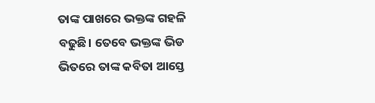ତାଙ୍କ ପାଖରେ ଭକ୍ତଙ୍କ ଗହଳି ବଢୁଛି। ତେବେ ଭକ୍ତଙ୍କ ଭିଡ ଭିତରେ ତାଙ୍କ କବିତା ଆସ୍ତେ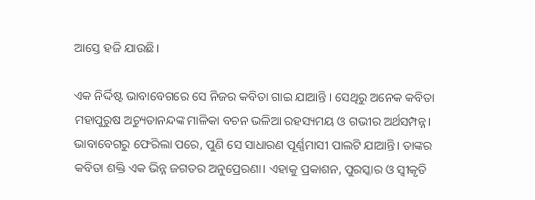ଆସ୍ତେ ହଜି ଯାଉଛି।

ଏକ ନିର୍ଦ୍ଦିଷ୍ଟ ଭାବାବେଗରେ ସେ ନିଜର କବିତା ଗାଇ ଯାଆନ୍ତି । ସେଥିରୁ ଅନେକ କବିତା ମହାପୁରୁଷ ଅଚ୍ୟୁତାନନ୍ଦଙ୍କ ମାଳିକା ବଚନ ଭଳିଆ ରହସ୍ୟମୟ ଓ ଗଭୀର ଅର୍ଥସମ୍ପନ୍ନ। ଭାବାବେଗରୁ ଫେରିଲା ପରେ, ପୁଣି ସେ ସାଧାରଣ ପୂର୍ଣ୍ଣମାସୀ ପାଲଟି ଯାଆନ୍ତି। ତାଙ୍କର କବିତା ଶକ୍ତି ଏକ ଭିନ୍ନ ଜଗତର ଅନୁପ୍ରେରଣା। ଏହାକୁ ପ୍ରକାଶନ, ପୁରସ୍କାର ଓ ସ୍ଵୀକୃତି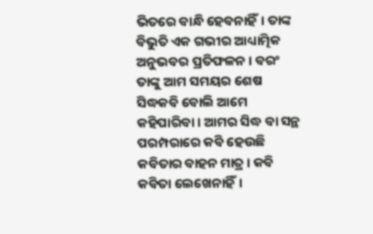ଭିତରେ ବାନ୍ଧି ହେବନାହିଁ। ତାଙ୍କ ବିଭୁତି ଏକ ଗଭୀର ଆଧ୍ୟାତ୍ମିକ ଅନୁଭବର ପ୍ରତିଫଳନ। ବରଂ ତାଙ୍କୁ ଆମ ସମୟର ଶେଷ ସିଦ୍ଧକବି ବୋଲି ଆମେ କହିପାରିବା। ଆମର ସିଦ୍ଧ ବା ସନ୍ଥ ପରମ୍ପରାରେ କବି ହେଉଛି କବିତାର ବାହନ ମାତ୍ର। କବି କବିତା ଲେଖେନାହିଁ।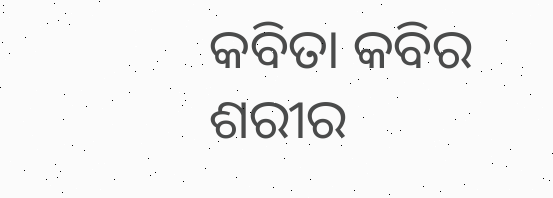କବିତା କବିର ଶରୀର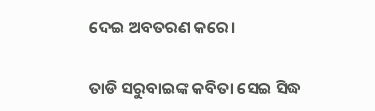ଦେଇ ଅବତରଣ କରେ।

ତାଡି ସରୁବାଇଙ୍କ କବିତା ସେଇ ସିଦ୍ଧ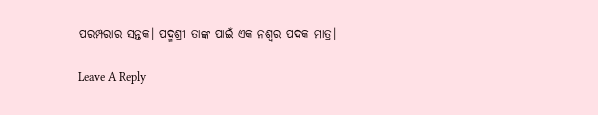ପରମ୍ପରାର ସନ୍ତକ। ପଦ୍ମଶ୍ରୀ ତାଙ୍କ ପାଇଁ ଏକ ନଶ୍ଵର ପଦକ ମାତ୍ର।

Leave A Reply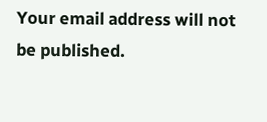Your email address will not be published.